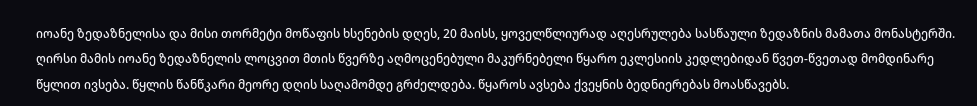იოანე ზედაზნელისა და მისი თორმეტი მოწაფის ხსენების დღეს, 20 მაისს, ყოველწლიურად აღესრულება სასწაული ზედაზნის მამათა მონასტერში.
ღირსი მამის იოანე ზედაზნელის ლოცვით მთის წვერზე აღმოცენებული მაკურნებელი წყარო ეკლესიის კედლებიდან წვეთ-წვეთად მომდინარე წყლით ივსება. წყლის წანწკარი მეორე დღის საღამომდე გრძელდება. წყაროს ავსება ქვეყნის ბედნიერებას მოასწავებს.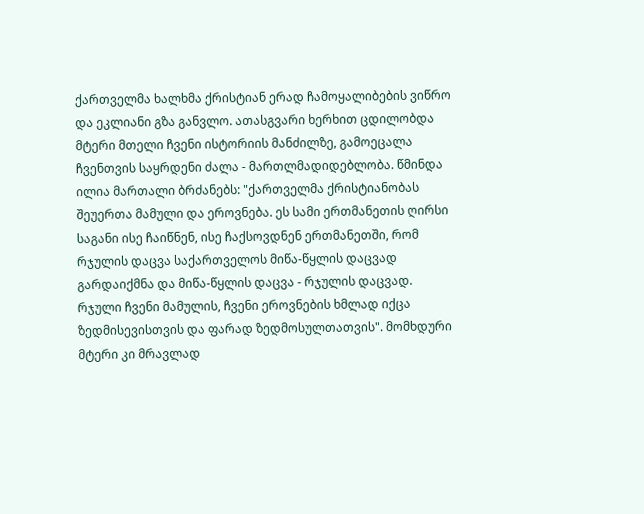ქართველმა ხალხმა ქრისტიან ერად ჩამოყალიბების ვიწრო და ეკლიანი გზა განვლო. ათასგვარი ხერხით ცდილობდა მტერი მთელი ჩვენი ისტორიის მანძილზე, გამოეცალა ჩვენთვის საყრდენი ძალა - მართლმადიდებლობა. წმინდა ილია მართალი ბრძანებს: "ქართველმა ქრისტიანობას შეუერთა მამული და ეროვნება. ეს სამი ერთმანეთის ღირსი საგანი ისე ჩაიწნენ, ისე ჩაქსოვდნენ ერთმანეთში, რომ რჯულის დაცვა საქართველოს მიწა-წყლის დაცვად გარდაიქმნა და მიწა-წყლის დაცვა - რჯულის დაცვად. რჯული ჩვენი მამულის, ჩვენი ეროვნების ხმლად იქცა ზედმისევისთვის და ფარად ზედმოსულთათვის". მომხდური მტერი კი მრავლად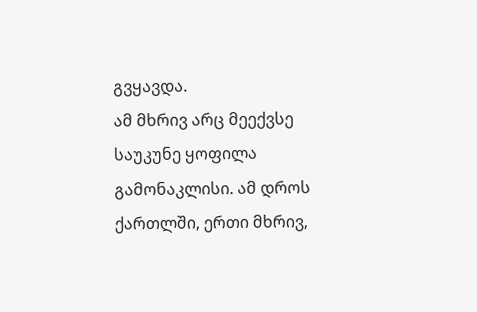გვყავდა.
ამ მხრივ არც მეექვსე საუკუნე ყოფილა გამონაკლისი. ამ დროს ქართლში, ერთი მხრივ,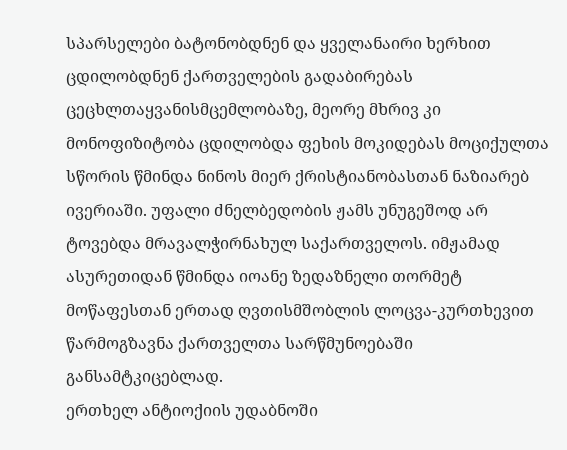სპარსელები ბატონობდნენ და ყველანაირი ხერხით ცდილობდნენ ქართველების გადაბირებას ცეცხლთაყვანისმცემლობაზე, მეორე მხრივ კი მონოფიზიტობა ცდილობდა ფეხის მოკიდებას მოციქულთა სწორის წმინდა ნინოს მიერ ქრისტიანობასთან ნაზიარებ ივერიაში. უფალი ძნელბედობის ჟამს უნუგეშოდ არ ტოვებდა მრავალჭირნახულ საქართველოს. იმჟამად ასურეთიდან წმინდა იოანე ზედაზნელი თორმეტ მოწაფესთან ერთად ღვთისმშობლის ლოცვა-კურთხევით წარმოგზავნა ქართველთა სარწმუნოებაში განსამტკიცებლად.
ერთხელ ანტიოქიის უდაბნოში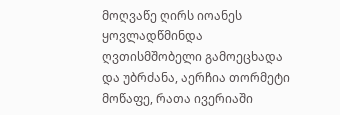მოღვაწე ღირს იოანეს ყოვლადწმინდა ღვთისმშობელი გამოეცხადა და უბრძანა, აერჩია თორმეტი მოწაფე, რათა ივერიაში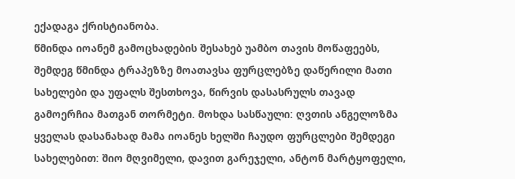ექადაგა ქრისტიანობა.
წმინდა იოანემ გამოცხადების შესახებ უამბო თავის მოწაფეებს, შემდეგ წმინდა ტრაპეზზე მოათავსა ფურცლებზე დაწერილი მათი სახელები და უფალს შესთხოვა, წირვის დასასრულს თავად გამოერჩია მათგან თორმეტი. მოხდა სასწაული: ღვთის ანგელოზმა ყველას დასანახად მამა იოანეს ხელში ჩაუდო ფურცლები შემდეგი სახელებით: შიო მღვიმელი, დავით გარეჯელი, ანტონ მარტყოფელი,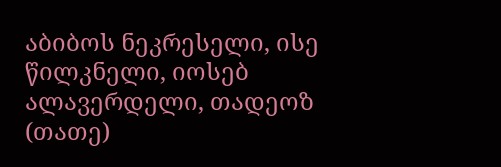აბიბოს ნეკრესელი, ისე წილკნელი, იოსებ ალავერდელი, თადეოზ (თათე)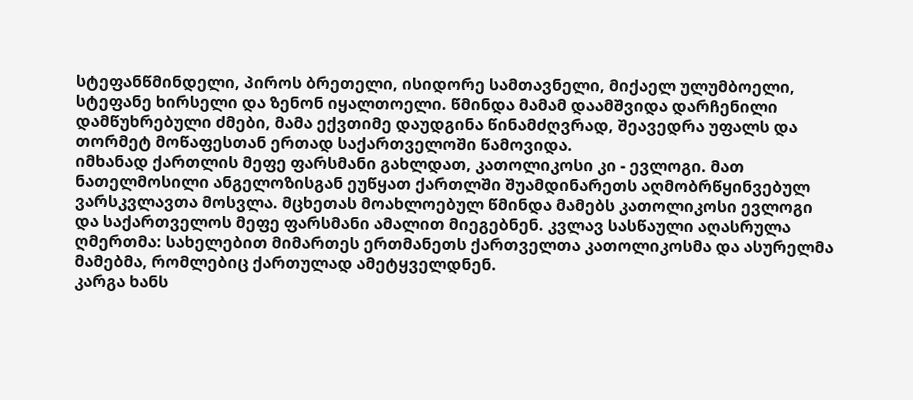სტეფანწმინდელი, პიროს ბრეთელი, ისიდორე სამთავნელი, მიქაელ ულუმბოელი, სტეფანე ხირსელი და ზენონ იყალთოელი. წმინდა მამამ დაამშვიდა დარჩენილი დამწუხრებული ძმები, მამა ექვთიმე დაუდგინა წინამძღვრად, შეავედრა უფალს და თორმეტ მოწაფესთან ერთად საქართველოში წამოვიდა.
იმხანად ქართლის მეფე ფარსმანი გახლდათ, კათოლიკოსი კი - ევლოგი. მათ ნათელმოსილი ანგელოზისგან ეუწყათ ქართლში შუამდინარეთს აღმობრწყინვებულ ვარსკვლავთა მოსვლა. მცხეთას მოახლოებულ წმინდა მამებს კათოლიკოსი ევლოგი და საქართველოს მეფე ფარსმანი ამალით მიეგებნენ. კვლავ სასწაული აღასრულა ღმერთმა: სახელებით მიმართეს ერთმანეთს ქართველთა კათოლიკოსმა და ასურელმა მამებმა, რომლებიც ქართულად ამეტყველდნენ.
კარგა ხანს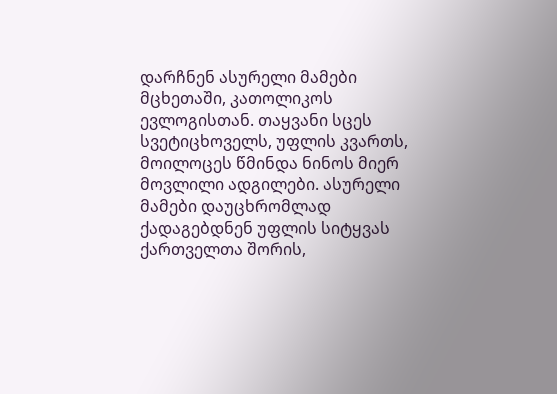დარჩნენ ასურელი მამები მცხეთაში, კათოლიკოს ევლოგისთან. თაყვანი სცეს სვეტიცხოველს, უფლის კვართს, მოილოცეს წმინდა ნინოს მიერ მოვლილი ადგილები. ასურელი მამები დაუცხრომლად ქადაგებდნენ უფლის სიტყვას ქართველთა შორის,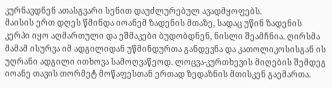კურნავდნენ ათასგვარი სენით დაუძლურებულ ავადმყოფებს.
მაისის ერთ დღეს წმინდა იოანემ ზადენის მთაზე, სადაც უწინ ზადენის კერპი იყო აღმართული და ეშმაკები ბუდობდნენ, ნისლი შეამჩნია. ღირსმა მამამ ისურვა იმ ადგილიდან უწმინდურთა განდევნა და კათოლიკოსისგან ის უღრანი ადგილი ითხოვა სამოღვაწეოდ. ლოცვა-კურთხევის მიღების შემდეგ იოანე თავის თორმეტ მოწაფესთან ერთად ზედაზნის მთისკენ გაემართა.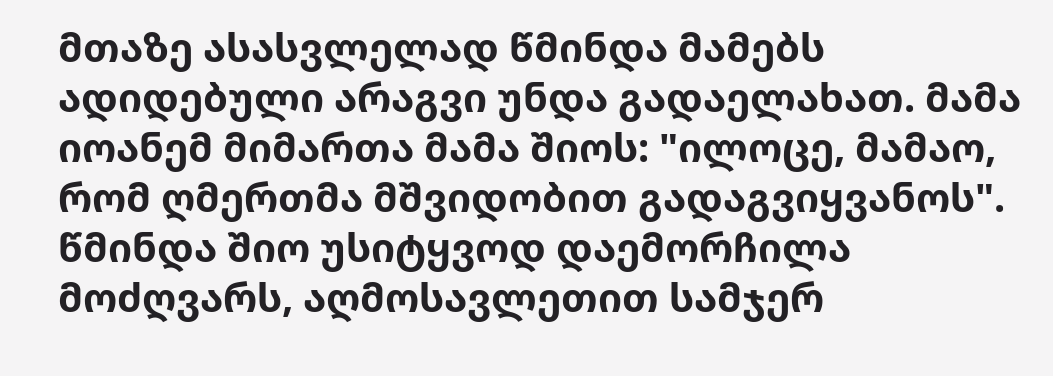მთაზე ასასვლელად წმინდა მამებს ადიდებული არაგვი უნდა გადაელახათ. მამა იოანემ მიმართა მამა შიოს: "ილოცე, მამაო, რომ ღმერთმა მშვიდობით გადაგვიყვანოს". წმინდა შიო უსიტყვოდ დაემორჩილა მოძღვარს, აღმოსავლეთით სამჯერ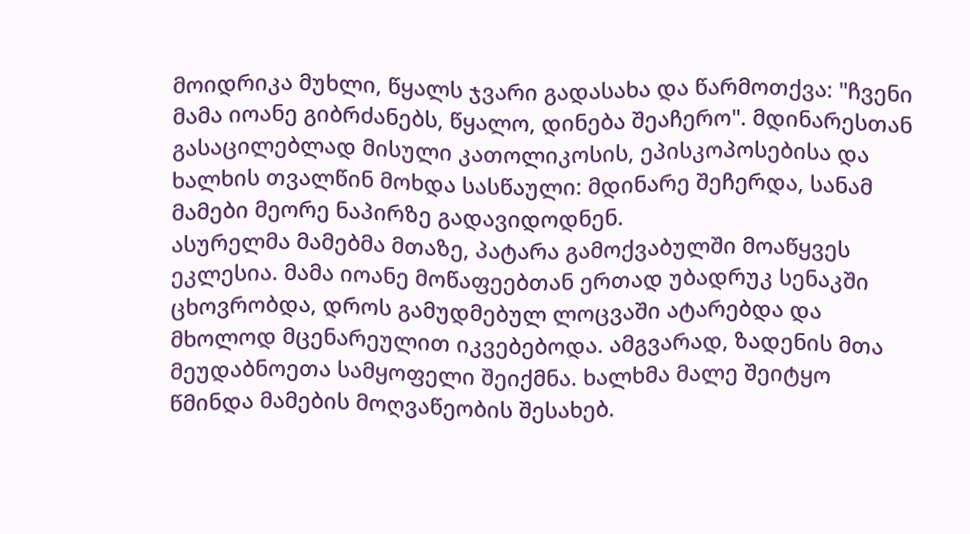მოიდრიკა მუხლი, წყალს ჯვარი გადასახა და წარმოთქვა: "ჩვენი მამა იოანე გიბრძანებს, წყალო, დინება შეაჩერო". მდინარესთან გასაცილებლად მისული კათოლიკოსის, ეპისკოპოსებისა და ხალხის თვალწინ მოხდა სასწაული: მდინარე შეჩერდა, სანამ მამები მეორე ნაპირზე გადავიდოდნენ.
ასურელმა მამებმა მთაზე, პატარა გამოქვაბულში მოაწყვეს ეკლესია. მამა იოანე მოწაფეებთან ერთად უბადრუკ სენაკში ცხოვრობდა, დროს გამუდმებულ ლოცვაში ატარებდა და მხოლოდ მცენარეულით იკვებებოდა. ამგვარად, ზადენის მთა მეუდაბნოეთა სამყოფელი შეიქმნა. ხალხმა მალე შეიტყო წმინდა მამების მოღვაწეობის შესახებ.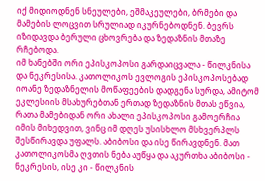იქ მიდიოდნენ სნეულები, ეშმაკეულები, ბრმები და მამების ლოცვით სრულიად იკურნებოდნენ. ბევრს იზიდავდა ბერული ცხოვრება და ზედაზნის მთაზე რჩებოდა.
იმ ხანებში ორი ეპისკოპოსი გარდაიცვალა - წილკნისა და ნეკრესისა. კათოლიკოს ევლოგის ეპისკოპოსებად იოანე ზედაზნელის მოწაფეების დადგენა სურდა, ამიტომ ეკლესიის მსახურებთან ერთად ზედაზნის მთას ეწვია, რათა მამებიდან ორი ახალი ეპისკოპოსი გამოერჩია იმის მიხედვით, ვინც იმ დღეს უსისხლო მსხვერპლს შესწირავდა უფალს. აბიბოსი და ისე წირავდნენ. მათ კათოლიკოსმა ღვთის ნება აუწყა და აკურთხა აბიბოსი - ნეკრესის, ისე კი - წილკნის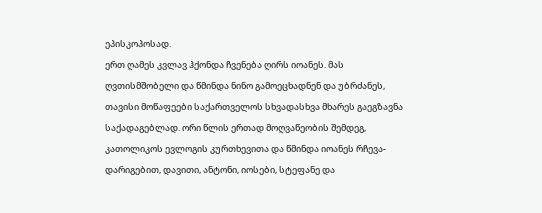ეპისკოპოსად.
ერთ ღამეს კვლავ ჰქონდა ჩვენება ღირს იოანეს. მას ღვთისმშობელი და წმინდა ნინო გამოეცხადნენ და უბრძანეს, თავისი მოწაფეები საქართველოს სხვადასხვა მხარეს გაეგზავნა საქადაგებლად. ორი წლის ერთად მოღვაწეობის შემდეგ, კათოლიკოს ევლოგის კურთხევითა და წმინდა იოანეს რჩევა-დარიგებით, დავითი, ანტონი, იოსები, სტეფანე და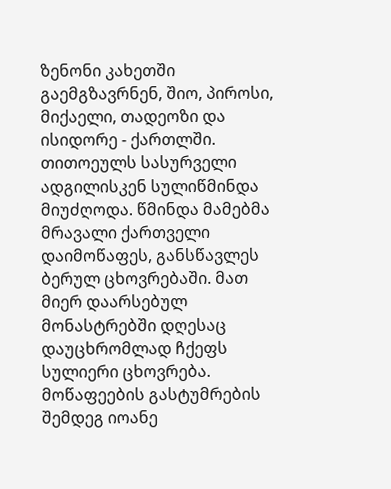ზენონი კახეთში გაემგზავრნენ, შიო, პიროსი, მიქაელი, თადეოზი და ისიდორე - ქართლში. თითოეულს სასურველი ადგილისკენ სულიწმინდა მიუძღოდა. წმინდა მამებმა მრავალი ქართველი დაიმოწაფეს, განსწავლეს ბერულ ცხოვრებაში. მათ მიერ დაარსებულ მონასტრებში დღესაც დაუცხრომლად ჩქეფს სულიერი ცხოვრება.
მოწაფეების გასტუმრების შემდეგ იოანე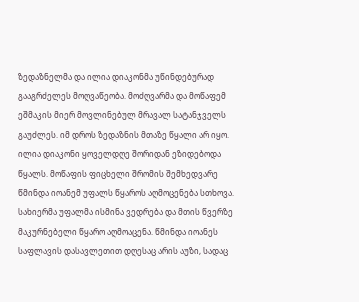ზედაზნელმა და ილია დიაკონმა უწინდებურად გააგრძელეს მოღვაწეობა. მოძღვარმა და მოწაფემ ეშმაკის მიერ მოვლინებულ მრავალ სატანჯველს გაუძლეს. იმ დროს ზედაზნის მთაზე წყალი არ იყო. ილია დიაკონი ყოველდღე შორიდან ეზიდებოდა წყალს. მოწაფის ფიცხელი შრომის შემხედვარე წმინდა იოანემ უფალს წყაროს აღმოცენება სთხოვა. სახიერმა უფალმა ისმინა ვედრება და მთის წვერზე მაკურნებელი წყარო აღმოაცენა. წმინდა იოანეს საფლავის დასავლეთით დღესაც არის აუზი, სადაც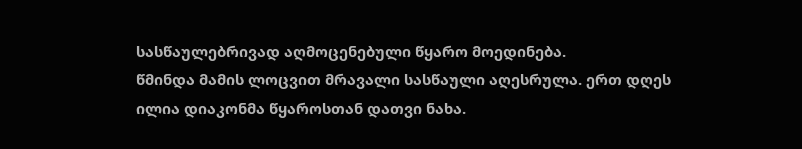სასწაულებრივად აღმოცენებული წყარო მოედინება.
წმინდა მამის ლოცვით მრავალი სასწაული აღესრულა. ერთ დღეს ილია დიაკონმა წყაროსთან დათვი ნახა.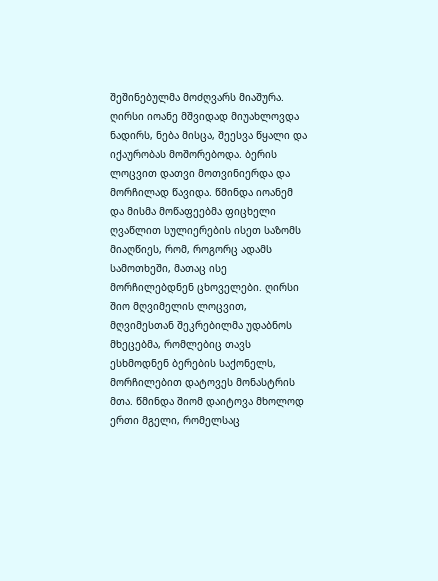შეშინებულმა მოძღვარს მიაშურა. ღირსი იოანე მშვიდად მიუახლოვდა ნადირს, ნება მისცა, შეესვა წყალი და იქაურობას მოშორებოდა. ბერის ლოცვით დათვი მოთვინიერდა და მორჩილად წავიდა. წმინდა იოანემ და მისმა მოწაფეებმა ფიცხელი ღვაწლით სულიერების ისეთ საზომს მიაღწიეს, რომ, როგორც ადამს სამოთხეში, მათაც ისე მორჩილებდნენ ცხოველები. ღირსი შიო მღვიმელის ლოცვით, მღვიმესთან შეკრებილმა უდაბნოს მხეცებმა, რომლებიც თავს ესხმოდნენ ბერების საქონელს, მორჩილებით დატოვეს მონასტრის მთა. წმინდა შიომ დაიტოვა მხოლოდ ერთი მგელი, რომელსაც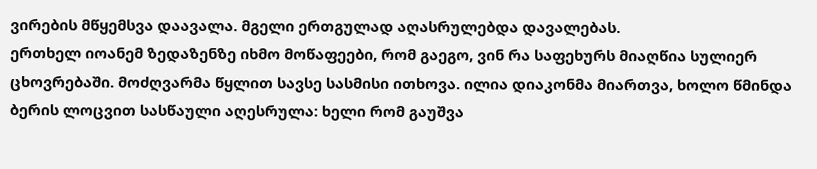ვირების მწყემსვა დაავალა. მგელი ერთგულად აღასრულებდა დავალებას.
ერთხელ იოანემ ზედაზენზე იხმო მოწაფეები, რომ გაეგო, ვინ რა საფეხურს მიაღწია სულიერ ცხოვრებაში. მოძღვარმა წყლით სავსე სასმისი ითხოვა. ილია დიაკონმა მიართვა, ხოლო წმინდა ბერის ლოცვით სასწაული აღესრულა: ხელი რომ გაუშვა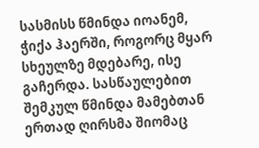სასმისს წმინდა იოანემ, ჭიქა ჰაერში, როგორც მყარ სხეულზე მდებარე, ისე გაჩერდა. სასწაულებით შემკულ წმინდა მამებთან ერთად ღირსმა შიომაც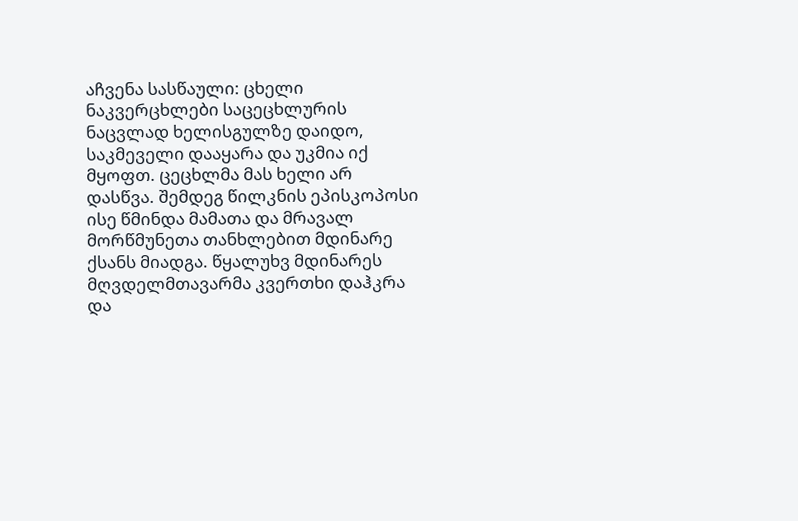აჩვენა სასწაული: ცხელი ნაკვერცხლები საცეცხლურის ნაცვლად ხელისგულზე დაიდო, საკმეველი დააყარა და უკმია იქ მყოფთ. ცეცხლმა მას ხელი არ დასწვა. შემდეგ წილკნის ეპისკოპოსი ისე წმინდა მამათა და მრავალ მორწმუნეთა თანხლებით მდინარე ქსანს მიადგა. წყალუხვ მდინარეს მღვდელმთავარმა კვერთხი დაჰკრა და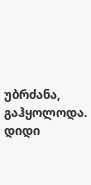უბრძანა, გაჰყოლოდა. დიდი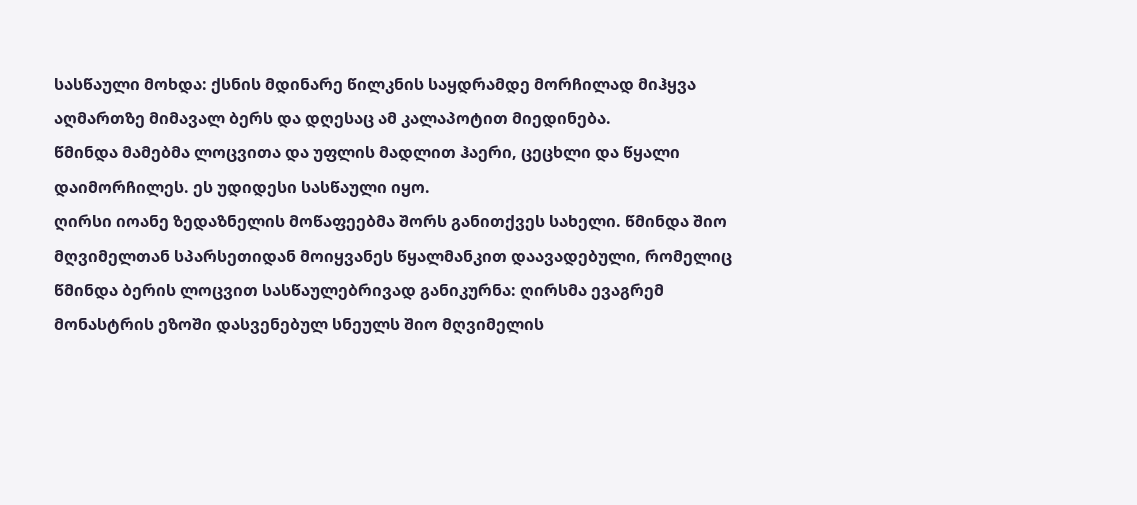სასწაული მოხდა: ქსნის მდინარე წილკნის საყდრამდე მორჩილად მიჰყვა აღმართზე მიმავალ ბერს და დღესაც ამ კალაპოტით მიედინება.
წმინდა მამებმა ლოცვითა და უფლის მადლით ჰაერი, ცეცხლი და წყალი დაიმორჩილეს. ეს უდიდესი სასწაული იყო.
ღირსი იოანე ზედაზნელის მოწაფეებმა შორს განითქვეს სახელი. წმინდა შიო მღვიმელთან სპარსეთიდან მოიყვანეს წყალმანკით დაავადებული, რომელიც წმინდა ბერის ლოცვით სასწაულებრივად განიკურნა: ღირსმა ევაგრემ მონასტრის ეზოში დასვენებულ სნეულს შიო მღვიმელის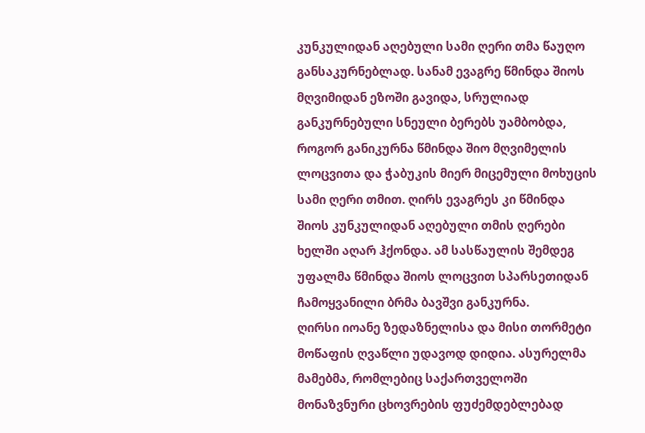კუნკულიდან აღებული სამი ღერი თმა წაუღო განსაკურნებლად. სანამ ევაგრე წმინდა შიოს მღვიმიდან ეზოში გავიდა, სრულიად განკურნებული სნეული ბერებს უამბობდა, როგორ განიკურნა წმინდა შიო მღვიმელის ლოცვითა და ჭაბუკის მიერ მიცემული მოხუცის სამი ღერი თმით. ღირს ევაგრეს კი წმინდა შიოს კუნკულიდან აღებული თმის ღერები ხელში აღარ ჰქონდა. ამ სასწაულის შემდეგ უფალმა წმინდა შიოს ლოცვით სპარსეთიდან ჩამოყვანილი ბრმა ბავშვი განკურნა.
ღირსი იოანე ზედაზნელისა და მისი თორმეტი მოწაფის ღვაწლი უდავოდ დიდია. ასურელმა მამებმა, რომლებიც საქართველოში მონაზვნური ცხოვრების ფუძემდებლებად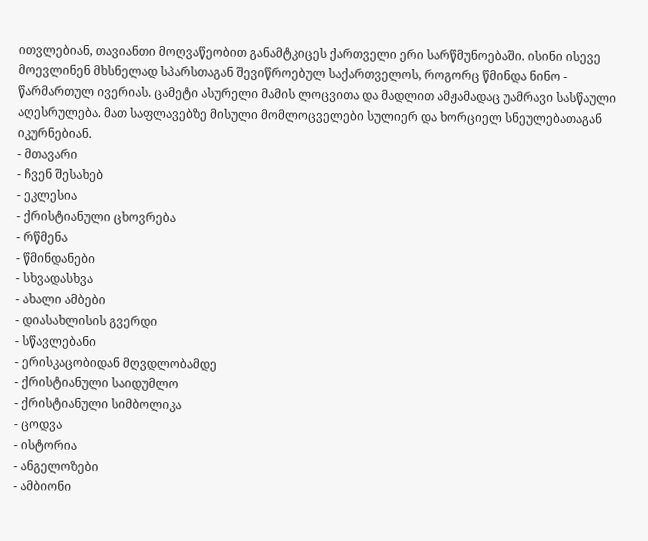ითვლებიან, თავიანთი მოღვაწეობით განამტკიცეს ქართველი ერი სარწმუნოებაში. ისინი ისევე მოევლინენ მხსნელად სპარსთაგან შევიწროებულ საქართველოს, როგორც წმინდა ნინო - წარმართულ ივერიას. ცამეტი ასურელი მამის ლოცვითა და მადლით ამჟამადაც უამრავი სასწაული აღესრულება. მათ საფლავებზე მისული მომლოცველები სულიერ და ხორციელ სნეულებათაგან იკურნებიან.
- მთავარი
- ჩვენ შესახებ
- ეკლესია
- ქრისტიანული ცხოვრება
- რწმენა
- წმინდანები
- სხვადასხვა
- ახალი ამბები
- დიასახლისის გვერდი
- სწავლებანი
- ერისკაცობიდან მღვდლობამდე
- ქრისტიანული საიდუმლო
- ქრისტიანული სიმბოლიკა
- ცოდვა
- ისტორია
- ანგელოზები
- ამბიონი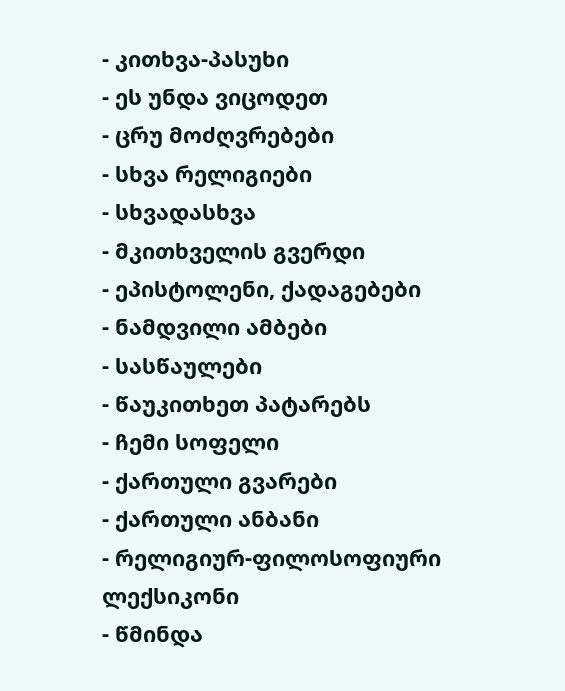- კითხვა-პასუხი
- ეს უნდა ვიცოდეთ
- ცრუ მოძღვრებები
- სხვა რელიგიები
- სხვადასხვა
- მკითხველის გვერდი
- ეპისტოლენი, ქადაგებები
- ნამდვილი ამბები
- სასწაულები
- წაუკითხეთ პატარებს
- ჩემი სოფელი
- ქართული გვარები
- ქართული ანბანი
- რელიგიურ-ფილოსოფიური ლექსიკონი
- წმინდა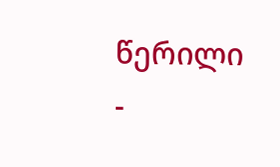წერილი
-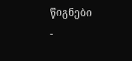წიგნები
-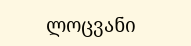ლოცვანი